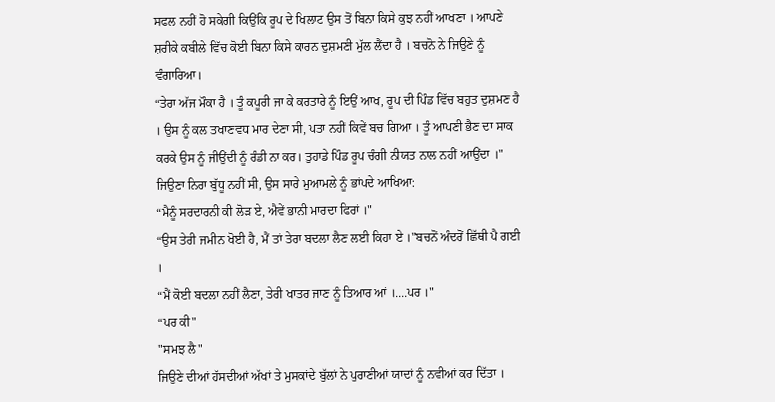ਸਫਲ ਨਹੀਂ ਹੋ ਸਕੇਗੀ ਕਿਉਂਕਿ ਰੂਪ ਦੇ ਖਿਲਾਟ ਉਸ ਤੋਂ ਬਿਨਾ ਕਿਸੇ ਕੁਝ ਨਹੀਂ ਆਖਣਾ । ਆਪਣੇ ਸ਼ਰੀਕੇ ਕਬੀਲੇ ਵਿੱਚ ਕੋਈ ਬਿਨਾ ਕਿਸੇ ਕਾਰਨ ਦੁਸ਼ਮਣੀ ਮੁੱਲ ਲੈਂਦਾ ਹੈ । ਬਚਨੋ ਨੇ ਜਿਉਣੇ ਨੂੰ ਵੰਗਾਰਿਆ।
“ਤੇਰਾ ਅੱਜ ਮੌਕਾ ਹੈ । ਤੂੰ ਕਪੂਰੀ ਜਾ ਕੇ ਕਰਤਾਰੇ ਨੂੰ ਇਉਂ ਆਖ, ਰੂਪ ਦੀ ਪਿੰਡ ਵਿੱਚ ਬਹੁਤ ਦੁਸ਼ਮਣ ਹੈ । ਉਸ ਨੂੰ ਕਲ ਤਖਾਣਵਧ ਮਾਰ ਦੇਣਾ ਸੀ, ਪਤਾ ਨਹੀਂ ਕਿਵੇਂ ਬਚ ਗਿਆ । ਤੂੰ ਆਪਣੀ ਭੈਣ ਦਾ ਸਾਕ ਕਰਕੇ ਉਸ ਨੂੰ ਜੀਉਂਦੀ ਨੂੰ ਰੰਡੀ ਨਾ ਕਰ। ਤੁਹਾਡੇ ਪਿੰਡ ਰੂਪ ਚੰਗੀ ਨੀਯਤ ਨਾਲ ਨਹੀਂ ਆਉਂਦਾ ।"
ਜਿਉਣਾ ਨਿਰਾ ਬੁੱਧੂ ਨਹੀਂ ਸੀ, ਉਸ ਸਾਰੇ ਮੁਆਮਲੇ ਨੂੰ ਭਾਂਪਦੇ ਆਖਿਆ:
“ਮੈਨੂੰ ਸਰਦਾਰਨੀ ਕੀ ਲੋੜ ਏ, ਐਵੇਂ ਭਾਨੀ ਮਾਰਦਾ ਫਿਰਾਂ ।"
“ਉਸ ਤੇਰੀ ਜਮੀਨ ਖੋਈ ਹੈ, ਮੈਂ ਤਾਂ ਤੇਰਾ ਬਦਲਾ ਲੈਣ ਲਈ ਕਿਹਾ ਏ ।"ਬਚਨੋਂ ਅੰਦਰੋਂ ਛਿੱਥੀ ਪੈ ਗਈ ।
“ਮੈਂ ਕੋਈ ਬਦਲਾ ਨਹੀਂ ਲੈਣਾ, ਤੇਰੀ ਖਾਤਰ ਜਾਣ ਨੂੰ ਤਿਆਰ ਆਂ ।....ਪਰ ।"
“ਪਰ ਕੀ"
"ਸਮਝ ਲੈ"
ਜਿਉਣੇ ਦੀਆਂ ਹੱਸਦੀਆਂ ਅੱਖਾਂ ਤੇ ਮੁਸਕਾਂਦੇ ਬੁੱਲਾਂ ਨੇ ਪੁਰਾਣੀਆਂ ਯਾਦਾਂ ਨੂੰ ਨਵੀਆਂ ਕਰ ਦਿੱਤਾ ।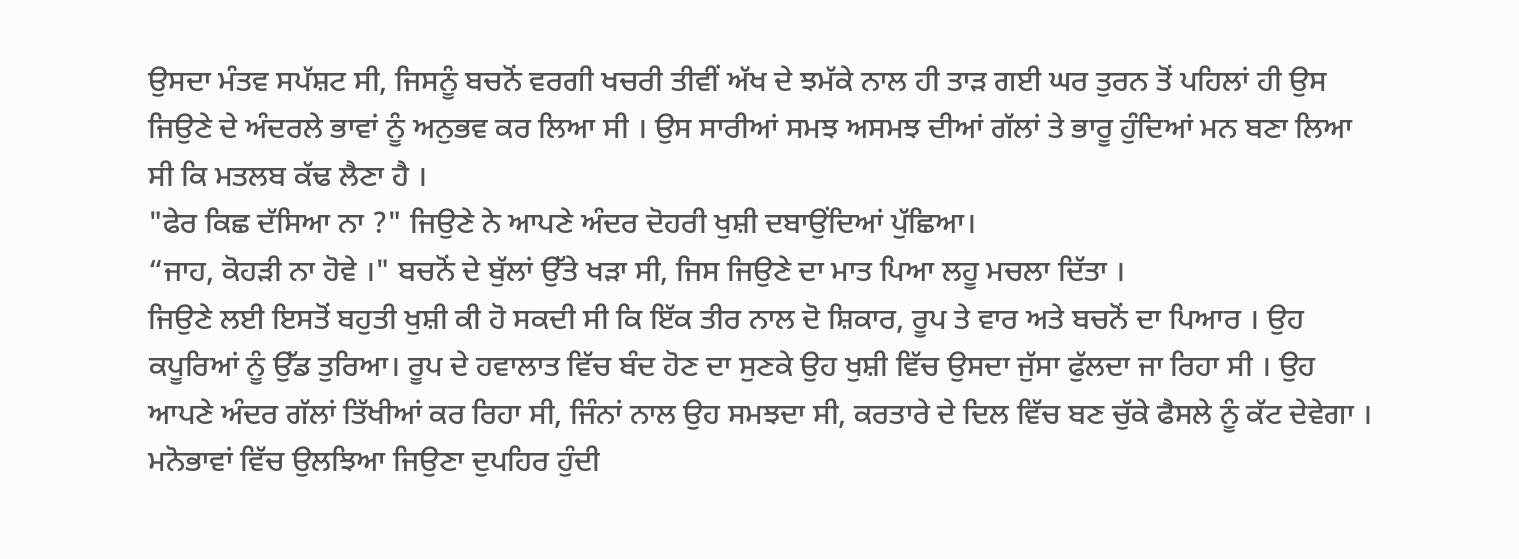ਉਸਦਾ ਮੰਤਵ ਸਪੱਸ਼ਟ ਸੀ, ਜਿਸਨੂੰ ਬਚਨੋਂ ਵਰਗੀ ਖਚਰੀ ਤੀਵੀਂ ਅੱਖ ਦੇ ਝਮੱਕੇ ਨਾਲ ਹੀ ਤਾੜ ਗਈ ਘਰ ਤੁਰਨ ਤੋਂ ਪਹਿਲਾਂ ਹੀ ਉਸ ਜਿਉਣੇ ਦੇ ਅੰਦਰਲੇ ਭਾਵਾਂ ਨੂੰ ਅਨੁਭਵ ਕਰ ਲਿਆ ਸੀ । ਉਸ ਸਾਰੀਆਂ ਸਮਝ ਅਸਮਝ ਦੀਆਂ ਗੱਲਾਂ ਤੇ ਭਾਰੂ ਹੁੰਦਿਆਂ ਮਨ ਬਣਾ ਲਿਆ ਸੀ ਕਿ ਮਤਲਬ ਕੱਢ ਲੈਣਾ ਹੈ ।
"ਫੇਰ ਕਿਛ ਦੱਸਿਆ ਨਾ ?" ਜਿਉਣੇ ਨੇ ਆਪਣੇ ਅੰਦਰ ਦੋਹਰੀ ਖੁਸ਼ੀ ਦਬਾਉਂਦਿਆਂ ਪੁੱਛਿਆ।
“ਜਾਹ, ਕੋਹੜੀ ਨਾ ਹੋਵੇ ।" ਬਚਨੋਂ ਦੇ ਬੁੱਲਾਂ ਉੱਤੇ ਖੜਾ ਸੀ, ਜਿਸ ਜਿਉਣੇ ਦਾ ਮਾਤ ਪਿਆ ਲਹੂ ਮਚਲਾ ਦਿੱਤਾ ।
ਜਿਉਣੇ ਲਈ ਇਸਤੋਂ ਬਹੁਤੀ ਖੁਸ਼ੀ ਕੀ ਹੋ ਸਕਦੀ ਸੀ ਕਿ ਇੱਕ ਤੀਰ ਨਾਲ ਦੋ ਸ਼ਿਕਾਰ, ਰੂਪ ਤੇ ਵਾਰ ਅਤੇ ਬਚਨੋਂ ਦਾ ਪਿਆਰ । ਉਹ ਕਪੂਰਿਆਂ ਨੂੰ ਉੱਡ ਤੁਰਿਆ। ਰੂਪ ਦੇ ਹਵਾਲਾਤ ਵਿੱਚ ਬੰਦ ਹੋਣ ਦਾ ਸੁਣਕੇ ਉਹ ਖੁਸ਼ੀ ਵਿੱਚ ਉਸਦਾ ਜੁੱਸਾ ਫੁੱਲਦਾ ਜਾ ਰਿਹਾ ਸੀ । ਉਹ ਆਪਣੇ ਅੰਦਰ ਗੱਲਾਂ ਤਿੱਖੀਆਂ ਕਰ ਰਿਹਾ ਸੀ, ਜਿੰਨਾਂ ਨਾਲ ਉਹ ਸਮਝਦਾ ਸੀ, ਕਰਤਾਰੇ ਦੇ ਦਿਲ ਵਿੱਚ ਬਣ ਚੁੱਕੇ ਫੈਸਲੇ ਨੂੰ ਕੱਟ ਦੇਵੇਗਾ । ਮਨੋਭਾਵਾਂ ਵਿੱਚ ਉਲਝਿਆ ਜਿਉਣਾ ਦੁਪਹਿਰ ਹੁੰਦੀ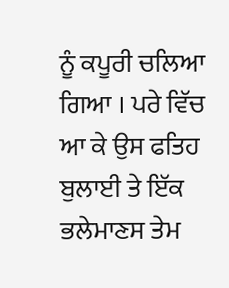ਨੂੰ ਕਪੂਰੀ ਚਲਿਆ ਗਿਆ । ਪਰੇ ਵਿੱਚ ਆ ਕੇ ਉਸ ਫਤਿਹ ਬੁਲਾਈ ਤੇ ਇੱਕ ਭਲੇਮਾਣਸ ਤੇਮ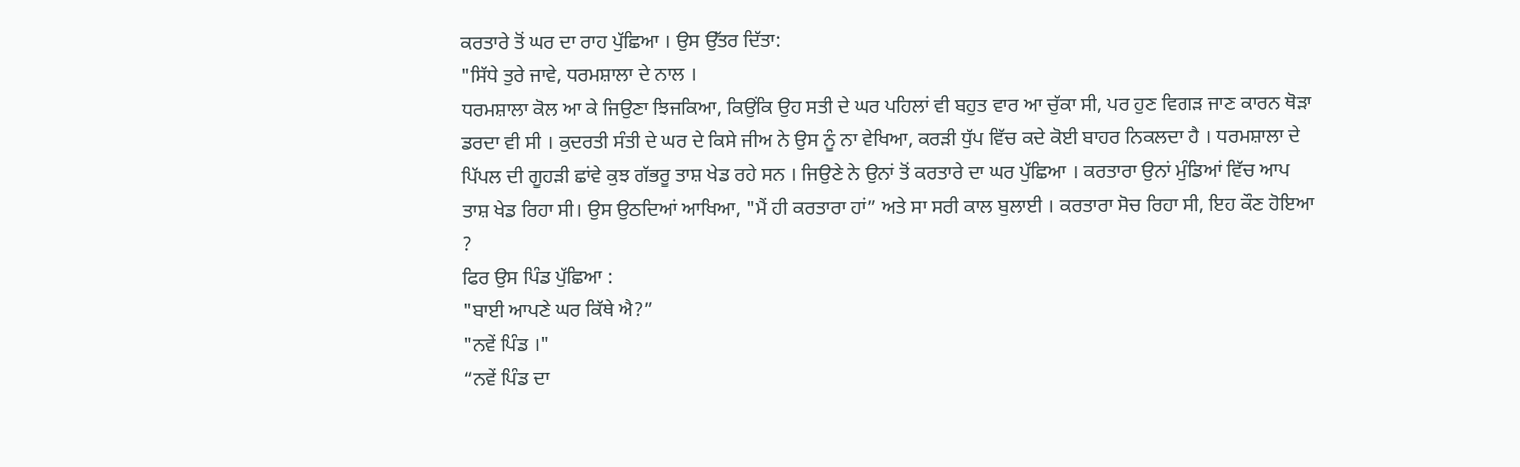ਕਰਤਾਰੇ ਤੋਂ ਘਰ ਦਾ ਰਾਹ ਪੁੱਛਿਆ । ਉਸ ਉੱਤਰ ਦਿੱਤਾ:
"ਸਿੱਧੇ ਤੁਰੇ ਜਾਵੇ, ਧਰਮਸ਼ਾਲਾ ਦੇ ਨਾਲ ।
ਧਰਮਸ਼ਾਲਾ ਕੋਲ ਆ ਕੇ ਜਿਉਣਾ ਝਿਜਕਿਆ, ਕਿਉਂਕਿ ਉਹ ਸਤੀ ਦੇ ਘਰ ਪਹਿਲਾਂ ਵੀ ਬਹੁਤ ਵਾਰ ਆ ਚੁੱਕਾ ਸੀ, ਪਰ ਹੁਣ ਵਿਗੜ ਜਾਣ ਕਾਰਨ ਥੋੜਾ ਡਰਦਾ ਵੀ ਸੀ । ਕੁਦਰਤੀ ਸੰਤੀ ਦੇ ਘਰ ਦੇ ਕਿਸੇ ਜੀਅ ਨੇ ਉਸ ਨੂੰ ਨਾ ਵੇਖਿਆ, ਕਰੜੀ ਧੁੱਪ ਵਿੱਚ ਕਦੇ ਕੋਈ ਬਾਹਰ ਨਿਕਲਦਾ ਹੈ । ਧਰਮਸ਼ਾਲਾ ਦੇ ਪਿੱਪਲ ਦੀ ਗੂਹੜੀ ਛਾਂਵੇ ਕੁਝ ਗੱਭਰੂ ਤਾਸ਼ ਖੇਡ ਰਹੇ ਸਨ । ਜਿਉਣੇ ਨੇ ਉਨਾਂ ਤੋਂ ਕਰਤਾਰੇ ਦਾ ਘਰ ਪੁੱਛਿਆ । ਕਰਤਾਰਾ ਉਨਾਂ ਮੁੰਡਿਆਂ ਵਿੱਚ ਆਪ ਤਾਸ਼ ਖੇਡ ਰਿਹਾ ਸੀ। ਉਸ ਉਠਦਿਆਂ ਆਖਿਆ, "ਮੈਂ ਹੀ ਕਰਤਾਰਾ ਹਾਂ” ਅਤੇ ਸਾ ਸਰੀ ਕਾਲ ਬੁਲਾਈ । ਕਰਤਾਰਾ ਸੋਚ ਰਿਹਾ ਸੀ, ਇਹ ਕੌਣ ਹੋਇਆ ?
ਫਿਰ ਉਸ ਪਿੰਡ ਪੁੱਛਿਆ :
"ਬਾਈ ਆਪਣੇ ਘਰ ਕਿੱਥੇ ਐ?”
"ਨਵੇਂ ਪਿੰਡ ।"
“ਨਵੇਂ ਪਿੰਡ ਦਾ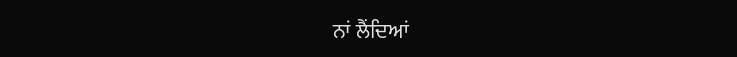ਨਾਂ ਲੈਂਦਿਆਂ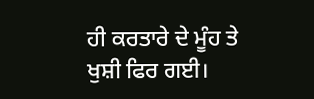ਹੀ ਕਰਤਾਰੇ ਦੇ ਮੂੰਹ ਤੇ ਖੁਸ਼ੀ ਫਿਰ ਗਈ।